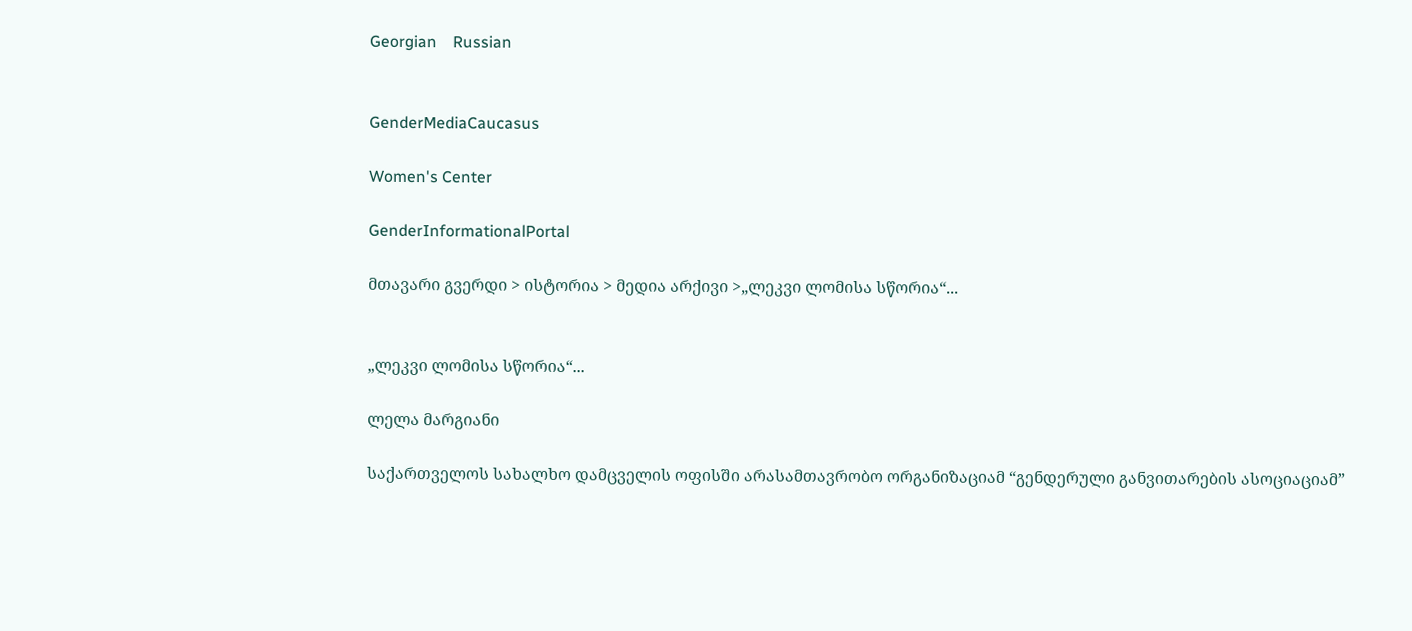Georgian    Russian


GenderMediaCaucasus

Women's Center

GenderInformationalPortal

მთავარი გვერდი > ისტორია > მედია არქივი >„ლეკვი ლომისა სწორია“...


„ლეკვი ლომისა სწორია“...

ლელა მარგიანი

საქართველოს სახალხო დამცველის ოფისში არასამთავრობო ორგანიზაციამ “გენდერული განვითარების ასოციაციამ”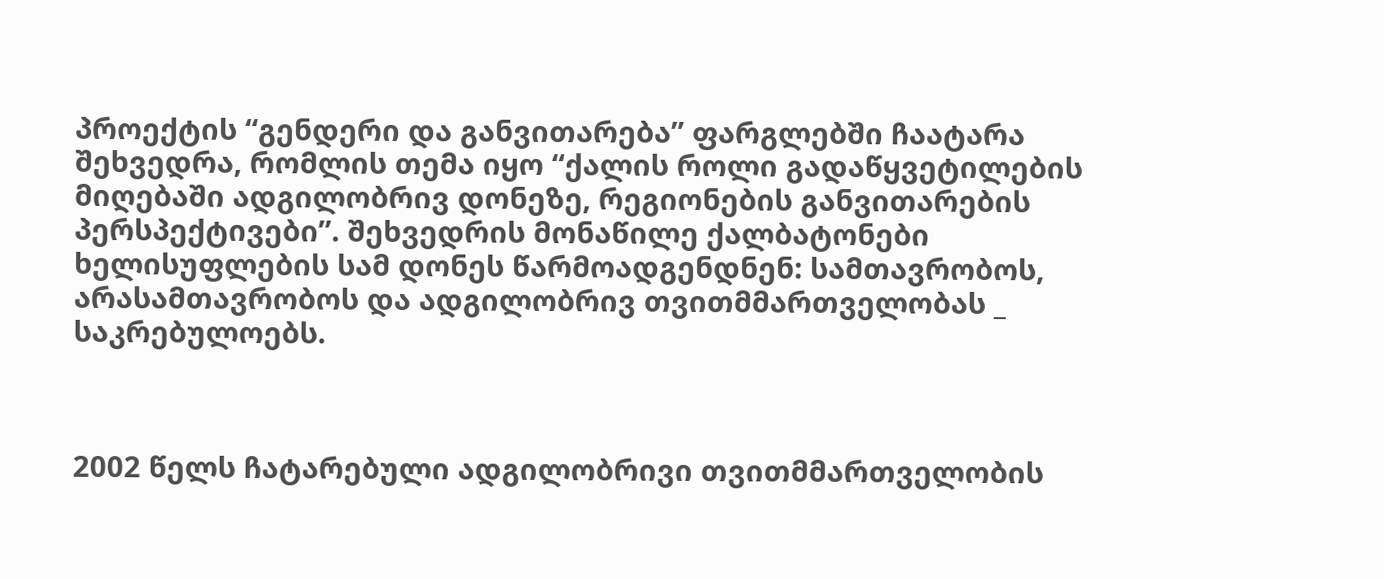პროექტის “გენდერი და განვითარება” ფარგლებში ჩაატარა შეხვედრა, რომლის თემა იყო “ქალის როლი გადაწყვეტილების მიღებაში ადგილობრივ დონეზე, რეგიონების განვითარების პერსპექტივები”. შეხვედრის მონაწილე ქალბატონები ხელისუფლების სამ დონეს წარმოადგენდნენ: სამთავრობოს, არასამთავრობოს და ადგილობრივ თვითმმართველობას _ საკრებულოებს.



2002 წელს ჩატარებული ადგილობრივი თვითმმართველობის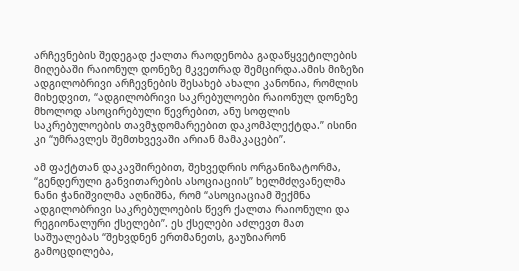არჩევნების შედეგად ქალთა რაოდენობა გადაწყვეტილების მიღებაში რაიონულ დონეზე მკვეთრად შემცირდა.ამის მიზეზი ადგილობრივი არჩევნების შესახებ ახალი კანონია, რომლის მიხედვით, “ადგილობრივი საკრებულოები რაიონულ დონეზე მხოლოდ ასოცირებული წევრებით, ანუ სოფლის საკრებულოების თავმჯდომარეებით დაკომპლექტდა.” ისინი კი “უმრავლეს შემთხვევაში არიან მამაკაცები”.

ამ ფაქტთან დაკავშირებით, შეხვედრის ორგანიზატორმა, “გენდერული განვითარების ასოციაციის” ხელმძღვანელმა ნანი ჭანიშვილმა აღნიშნა, რომ “ასოციაციამ შექმნა ადგილობრივი საკრებულოების წევრ ქალთა რაიონული და რეგიონალური ქსელები”. ეს ქსელები აძლევთ მათ საშუალებას “შეხვდნენ ერთმანეთს, გაუზიარონ გამოცდილება,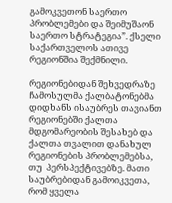გამოკვეთონ საერთო პრობლემები და შეიმუშაონ საერთო სტრატეგია”. ქსელი საქართველოს ათივე რეგიონშია შექმნილი.

რეგიონებიდან შეხვედრაზე ჩამოსულმა ქალბატონებმა დიდხანს ისაუბრეს თავიანთ რეგიონებში ქალთა მდგომარეობის შესახებ და ქალთა თვალით დანახულ  რეგიონების პრობლემებსა, თუ  პერსპექტივებზე. მათი საუბრებიდან გამოიკვეთა, რომ ყველა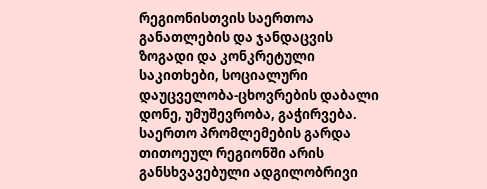რეგიონისთვის საერთოა განათლების და ჯანდაცვის ზოგადი და კონკრეტული საკითხები, სოციალური დაუცველობა-ცხოვრების დაბალი დონე, უმუშევრობა, გაჭირვება. საერთო პრომლემების გარდა თითოეულ რეგიონში არის განსხვავებული ადგილობრივი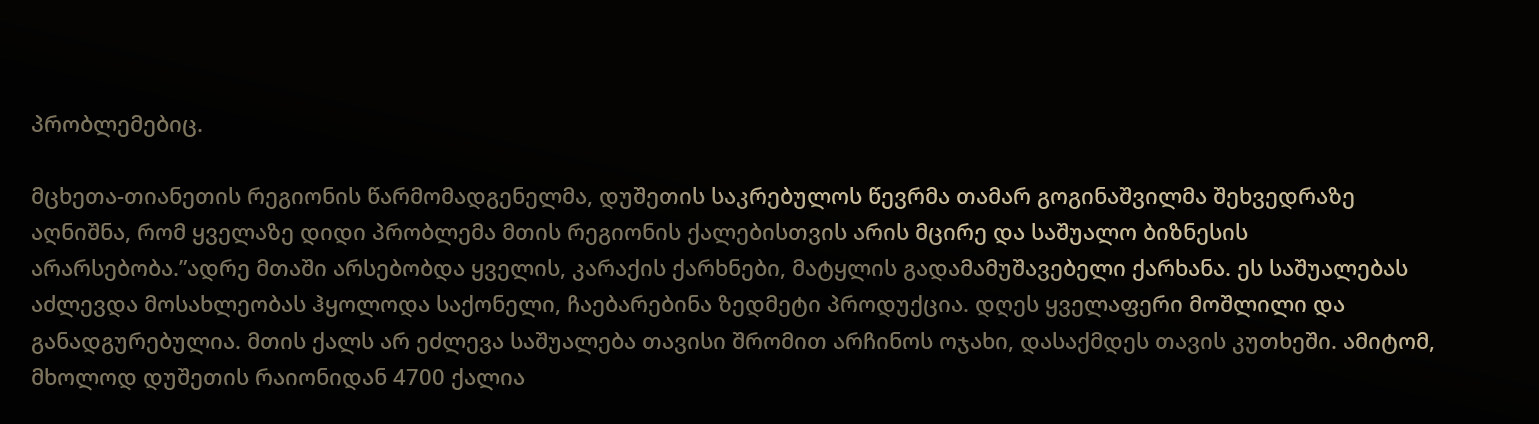პრობლემებიც.

მცხეთა-თიანეთის რეგიონის წარმომადგენელმა, დუშეთის საკრებულოს წევრმა თამარ გოგინაშვილმა შეხვედრაზე აღნიშნა, რომ ყველაზე დიდი პრობლემა მთის რეგიონის ქალებისთვის არის მცირე და საშუალო ბიზნესის არარსებობა.”ადრე მთაში არსებობდა ყველის, კარაქის ქარხნები, მატყლის გადამამუშავებელი ქარხანა. ეს საშუალებას აძლევდა მოსახლეობას ჰყოლოდა საქონელი, ჩაებარებინა ზედმეტი პროდუქცია. დღეს ყველაფერი მოშლილი და განადგურებულია. მთის ქალს არ ეძლევა საშუალება თავისი შრომით არჩინოს ოჯახი, დასაქმდეს თავის კუთხეში. ამიტომ, მხოლოდ დუშეთის რაიონიდან 4700 ქალია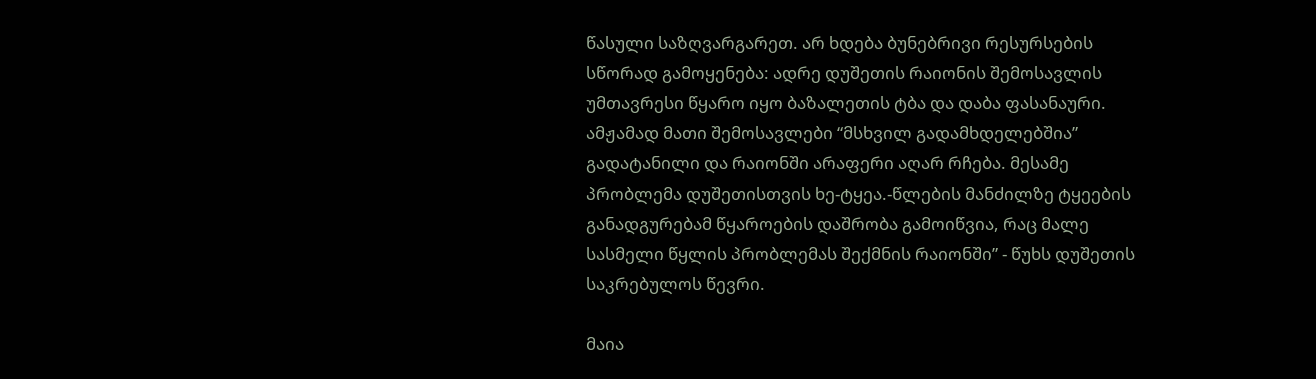წასული საზღვარგარეთ. არ ხდება ბუნებრივი რესურსების სწორად გამოყენება: ადრე დუშეთის რაიონის შემოსავლის უმთავრესი წყარო იყო ბაზალეთის ტბა და დაბა ფასანაური. ამჟამად მათი შემოსავლები “მსხვილ გადამხდელებშია” გადატანილი და რაიონში არაფერი აღარ რჩება. მესამე პრობლემა დუშეთისთვის ხე-ტყეა.-წლების მანძილზე ტყეების განადგურებამ წყაროების დაშრობა გამოიწვია, რაც მალე სასმელი წყლის პრობლემას შექმნის რაიონში” - წუხს დუშეთის საკრებულოს წევრი.

მაია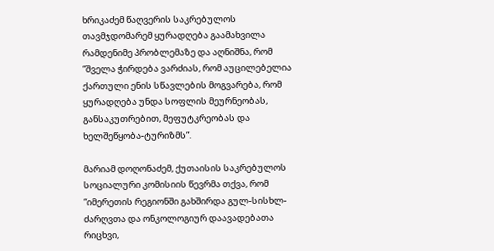ხრიკაძემ წაღვერის საკრებულოს თავმჯდომარემ ყურადღება გაამახვილა რამდენიმე პრობლემაზე და აღნიშნა, რომ “შველა ჭირდება ვარძიას, რომ აუცილებელია ქართული ენის სწავლების მოგვარება, რომ ყურადღება უნდა სოფლის მეურნეობას, განსაკუთრებით, მეფუტკრეობას და ხელშეწყობა-ტურიზმს”.

მარიამ დოღონაძემ, ქუთაისის საკრებულოს სოციალური კომისიის წევრმა თქვა, რომ “იმერეთის რეგიონში გახშირდა გულ-სისხლ-ძარღვთა და ონკოლოგიურ დაავადებათა რიცხვი,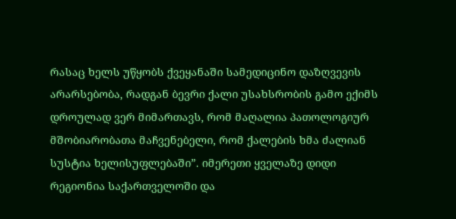რასაც ხელს უწყობს ქვეყანაში სამედიცინო დაზღვევის არარსებობა, რადგან ბევრი ქალი უსახსრობის გამო ექიმს დროულად ვერ მიმართავს, რომ მაღალია პათოლოგიურ მშობიარობათა მაჩვენებელი, რომ ქალების ხმა ძალიან სუსტია ხელისუფლებაში”. იმერეთი ყველაზე დიდი რეგიონია საქართველოში და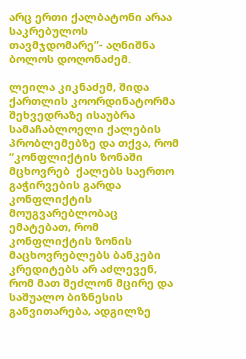არც ერთი ქალბატონი არაა საკრებულოს თავმჯდომარე”- აღნიშნა ბოლოს დოღონაძემ.

ლეილა კიკნაძემ, შიდა ქართლის კოორდინატორმა შეხვედრაზე ისაუბრა სამაჩაბლოელი ქალების პრობლემებზე და თქვა, რომ “კონფლიქტის ზონაში მცხოვრებ  ქალებს საერთო გაჭირვების გარდა კონფლიქტის მოუგვარებლობაც ემატებათ, რომ კონფლიქტის ზონის მაცხოვრებლებს ბანკები კრედიტებს არ აძლევენ, რომ მათ შეძლონ მცირე და საშუალო ბიზნესის განვითარება, ადგილზე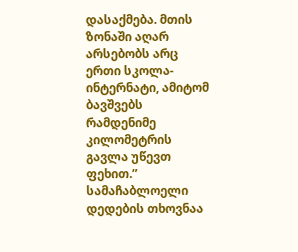დასაქმება. მთის ზონაში აღარ არსებობს არც ერთი სკოლა-ინტერნატი, ამიტომ ბავშვებს რამდენიმე კილომეტრის გავლა უწევთ ფეხით.” სამაჩაბლოელი დედების თხოვნაა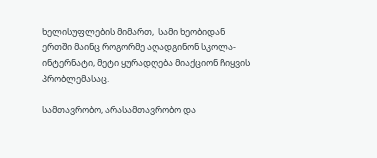ხელისუფლების მიმართ,  სამი ხეობიდან ერთში მაინც როგორმე აღადგინონ სკოლა-ინტერნატი, მეტი ყურადღება მიაქციონ ჩიყვის პრობლემასაც.

სამთავრობო, არასამთავრობო და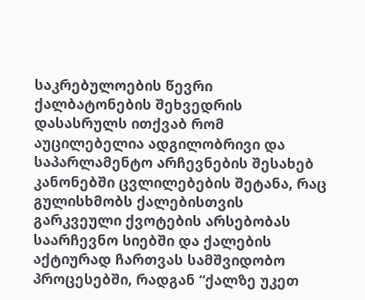საკრებულოების წევრი ქალბატონების შეხვედრის დასასრულს ითქვაბ რომ აუცილებელია ადგილობრივი და საპარლამენტო არჩევნების შესახებ კანონებში ცვლილებების შეტანა, რაც გულისხმობს ქალებისთვის გარკვეული ქვოტების არსებობას საარჩევნო სიებში და ქალების აქტიურად ჩართვას სამშვიდობო პროცესებში, რადგან “ქალზე უკეთ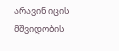არავინ იცის მშვიდობის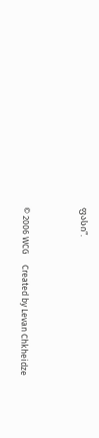ფასი”.



© 2006 WCG     Created by Levan Chkheidze